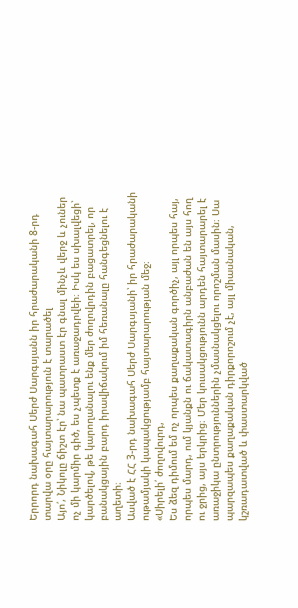Երրորդ նախագահ Սերժ Սարգսյանն իր հրաժարականի 8-րդ տարվա օրը հայտարարություն է տարածել
Այո՛, Նիկոլը ճիշտ էր՝ նա պատրաստ էր գնալ մինչև վերջ և չուներ ոչ մի կարմիր գիծ, ես չպետք է առաջադրվեի։ Իսկ ես սխալվեցի՝ կարծելով, թե կարողանալու ենք մեր ժողովրդին բացատրել, որ բանակցային բարդ իրավիճակում իմ հեռանալը հանգեցնելու է աղետի։
Ասված է ՀՀ 3-րդ նախագահ Սերժ Սարգսյանի՝ իր հրաժարականի ութամյակի կապակցությամբ հայտարարության մեջ։
«Սիրելի՛ ժողովուրդ,
Ես ձեզ դիմում եմ ոչ որպես քաղաքական գործիչ, այլ որպես հայ, որպես մարդ, ում կյանքն ու ճակատագիրն անբաժան են այս հող ու ջրից, այս երկրից։ Մեր կուսակցությունն արդեն հայտարարել է առաջիկա ընտրություններին չմասնակցելու որոշման մասին։ Սա պարզապես քաղաքական դիրքորոշում չէ, այլ միասնական, կշռադատված և փաստարկված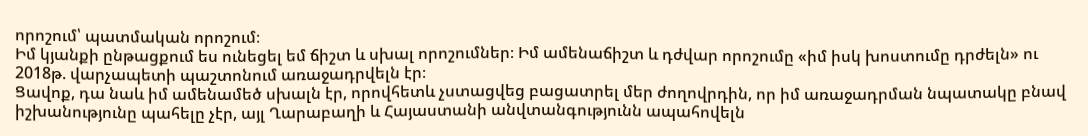որոշում՝ պատմական որոշում։
Իմ կյանքի ընթացքում ես ունեցել եմ ճիշտ և սխալ որոշումներ։ Իմ ամենաճիշտ և դժվար որոշումը «իմ իսկ խոստումը դրժելն» ու 2018թ. վարչապետի պաշտոնում առաջադրվելն էր։
Ցավոք, դա նաև իմ ամենամեծ սխալն էր, որովհետև չստացվեց բացատրել մեր ժողովրդին, որ իմ առաջադրման նպատակը բնավ իշխանությունը պահելը չէր, այլ Ղարաբաղի և Հայաստանի անվտանգությունն ապահովելն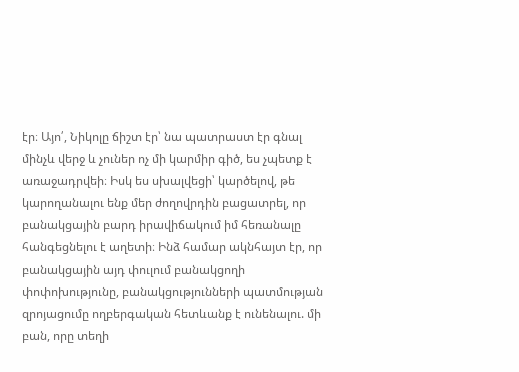էր։ Այո՛, Նիկոլը ճիշտ էր՝ նա պատրաստ էր գնալ մինչև վերջ և չուներ ոչ մի կարմիր գիծ, ես չպետք է առաջադրվեի։ Իսկ ես սխալվեցի՝ կարծելով, թե կարողանալու ենք մեր ժողովրդին բացատրել, որ բանակցային բարդ իրավիճակում իմ հեռանալը հանգեցնելու է աղետի։ Ինձ համար ակնհայտ էր, որ բանակցային այդ փուլում բանակցողի փոփոխությունը, բանակցությունների պատմության զրոյացումը ողբերգական հետևանք է ունենալու. մի բան, որը տեղի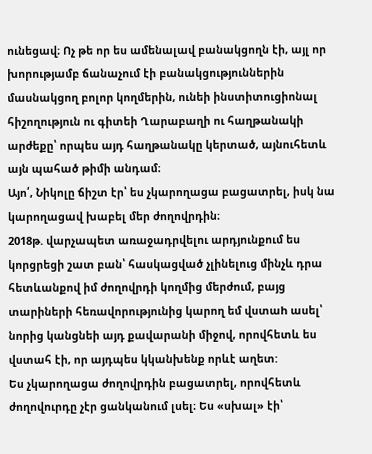ունեցավ։ Ոչ թե որ ես ամենալավ բանակցողն էի, այլ որ խորությամբ ճանաչում էի բանակցություններին մասնակցող բոլոր կողմերին, ունեի ինստիտուցիոնալ հիշողություն ու գիտեի Ղարաբաղի ու հաղթանակի արժեքը՝ որպես այդ հաղթանակը կերտած, այնուհետև այն պահած թիմի անդամ։
Այո՛, Նիկոլը ճիշտ էր՝ ես չկարողացա բացատրել, իսկ նա կարողացավ խաբել մեր ժողովրդին։
2018թ. վարչապետ առաջադրվելու արդյունքում ես կորցրեցի շատ բան՝ հասկացված չլինելուց մինչև դրա հետևանքով իմ ժողովրդի կողմից մերժում, բայց տարիների հեռավորությունից կարող եմ վստաh ասել՝ նորից կանցնեի այդ քավարանի միջով, որովհետև ես վստահ էի, որ այդպես կկանխենք որևէ աղետ:
Ես չկարողացա ժողովրդին բացատրել, որովհետև ժողովուրդը չէր ցանկանում լսել։ Ես «սխալ» էի՝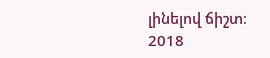լինելով ճիշտ։
2018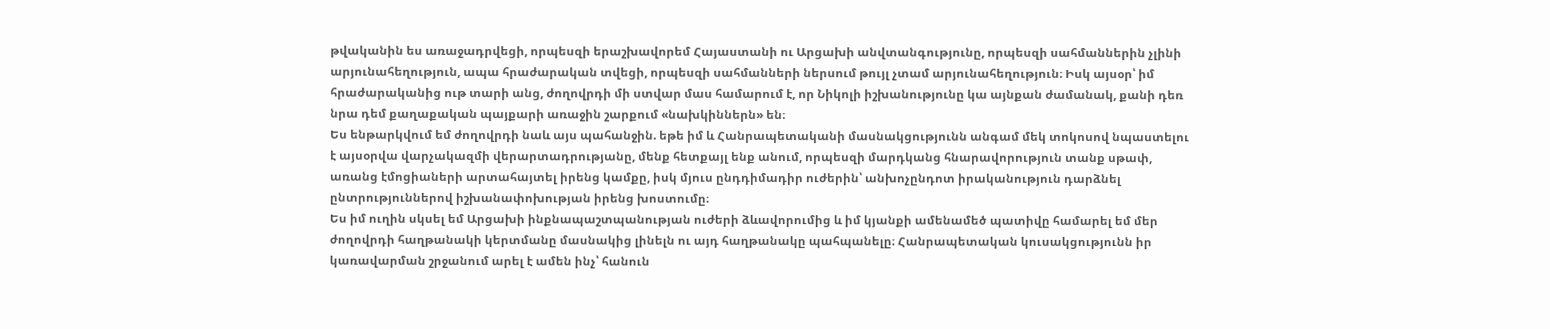թվականին ես առաջադրվեցի, որպեսզի երաշխավորեմ Հայաստանի ու Արցախի անվտանգությունը, որպեսզի սահմաններին չլինի արյունահեղություն, ապա հրաժարական տվեցի, որպեսզի սահմանների ներսում թույլ չտամ արյունահեղություն։ Իսկ այսօր՝ իմ հրաժարականից ութ տարի անց, ժողովրդի մի ստվար մաս համարում է, որ Նիկոլի իշխանությունը կա այնքան ժամանակ, քանի դեռ նրա դեմ քաղաքական պայքարի առաջին շարքում «նախկիններն» են։
Ես ենթարկվում եմ ժողովրդի նաև այս պահանջին. եթե իմ և Հանրապետականի մասնակցությունն անգամ մեկ տոկոսով նպաստելու է այսօրվա վարչակազմի վերարտադրությանը, մենք հետքայլ ենք անում, որպեսզի մարդկանց հնարավորություն տանք սթափ, առանց էմոցիաների արտահայտել իրենց կամքը, իսկ մյուս ընդդիմադիր ուժերին՝ անխոչընդոտ իրականություն դարձնել ընտրություններով իշխանափոխության իրենց խոստումը։
Ես իմ ուղին սկսել եմ Արցախի ինքնապաշտպանության ուժերի ձևավորումից և իմ կյանքի ամենամեծ պատիվը համարել եմ մեր ժողովրդի հաղթանակի կերտմանը մասնակից լինելն ու այդ հաղթանակը պահպանելը։ Հանրապետական կուսակցությունն իր կառավարման շրջանում արել է ամեն ինչ՝ հանուն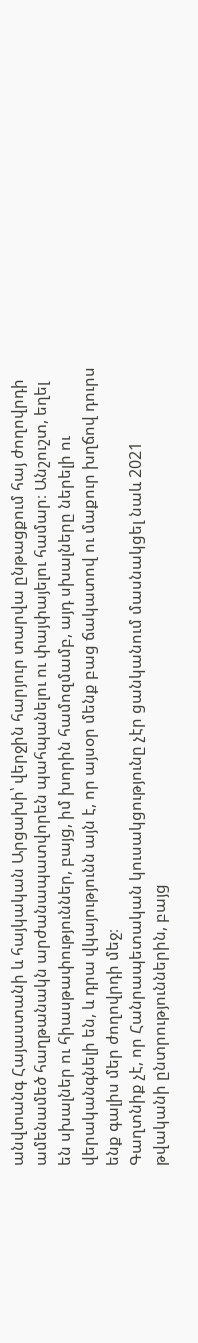անվտանգ Հայաստանի և հայկական Արցախի՝ վերջին հարյուր տարվա ընթացքում հայ ժողովրդի ամենամեծ հաղթանակն արժանապատվորեն պահպանելու ու փայփայելու համար։ Անշուշտ, եղել են սխալներ ու հիասթափություններ, բայց, իմ խորին համոզմամբ, այդ սխալները ներելի ու վերականգնելի են, և դրա վկայությունն այն է, որ այսօր մենք բաց ճակատով ու մաքուր խղճով դուրս ենք գալիս մեր ժողովրդի մեջ։
Գաղտնիք չէ, որ Հանրապետական կուսակցությունը չէր ցանկանում մասնակցել նաև 2021 թվականի ընտրություններին, բայց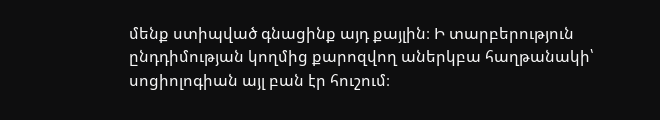մենք ստիպված գնացինք այդ քայլին։ Ի տարբերություն ընդդիմության կողմից քարոզվող աներկբա հաղթանակի՝ սոցիոլոգիան այլ բան էր հուշում։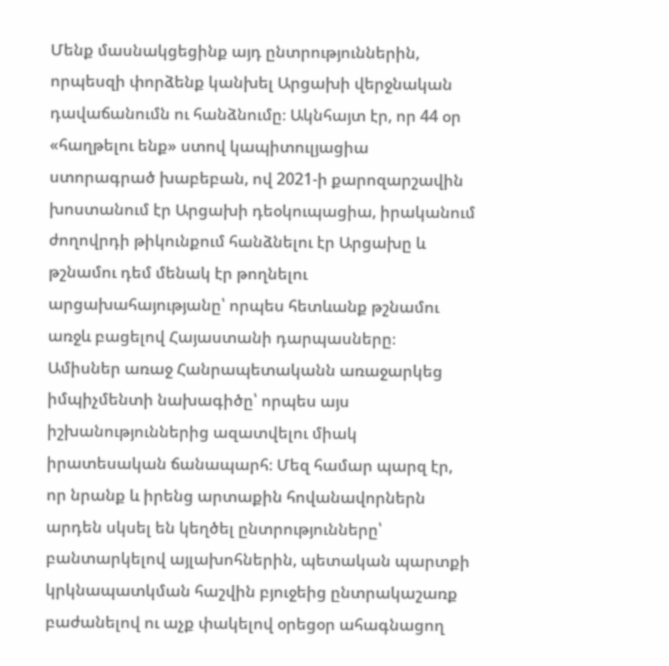Մենք մասնակցեցինք այդ ընտրություններին, որպեսզի փորձենք կանխել Արցախի վերջնական դավաճանումն ու հանձնումը։ Ակնհայտ էր, որ 44 օր «հաղթելու ենք» ստով կապիտուլյացիա ստորագրած խաբեբան, ով 2021-ի քարոզարշավին խոստանում էր Արցախի դեօկուպացիա, իրականում ժողովրդի թիկունքում հանձնելու էր Արցախը և թշնամու դեմ մենակ էր թողնելու արցախահայությանը՝ որպես հետևանք թշնամու առջև բացելով Հայաստանի դարպասները։
Ամիսներ առաջ Հանրապետականն առաջարկեց իմպիչմենտի նախագիծը՝ որպես այս իշխանություններից ազատվելու միակ իրատեսական ճանապարհ։ Մեզ համար պարզ էր, որ նրանք և իրենց արտաքին հովանավորներն արդեն սկսել են կեղծել ընտրությունները՝ բանտարկելով այլախոհներին, պետական պարտքի կրկնապատկման հաշվին բյուջեից ընտրակաշառք բաժանելով ու աչք փակելով օրեցօր ահագնացող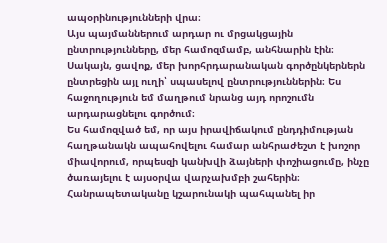ապօրինությունների վրա։
Այս պայմաններում արդար ու մրցակցային ընտրությունները, մեր համոզմամբ, անհնարին էին։ Սակայն, ցավոք, մեր խորհրդարանական գործընկերներն ընտրեցին այլ ուղի՝ սպասելով ընտրություններին։ Ես հաջողություն եմ մաղթում նրանց այդ որոշումն արդարացնելու գործում։
Ես համոզված եմ, որ այս իրավիճակում ընդդիմության հաղթանակն ապահովելու համար անհրաժեշտ է խոշոր միավորում, որպեսզի կանխվի ձայների փոշիացումը, ինչը ծառայելու է այսօրվա վարչախմբի շահերին։ Հանրապետականը կշարունակի պահպանել իր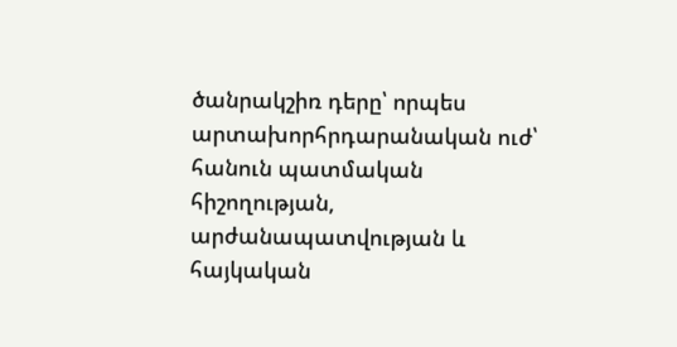ծանրակշիռ դերը՝ որպես արտախորհրդարանական ուժ՝ հանուն պատմական հիշողության, արժանապատվության և հայկական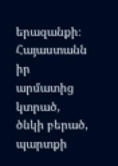երազանքի։
Հայաստանն իր արմատից կտրած, ծնկի բերած, պարտքի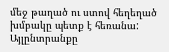մեջ թաղած ու ստով հեղեղած խմբակը պետք է հեռանա: Այլընտրանքը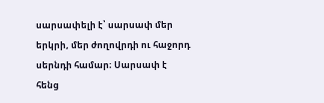սարսափելի է՝ սարսափ մեր երկրի, մեր ժողովրդի ու հաջորդ սերնդի համար։ Սարսափ է հենց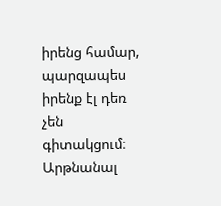իրենց համար, պարզապես իրենք էլ դեռ չեն գիտակցում։ Արթնանալ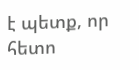է պետք, որ հետո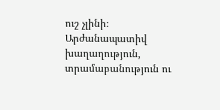ուշ չլինի։
Արժանապատիվ խաղաղություն, տրամաբանություն ու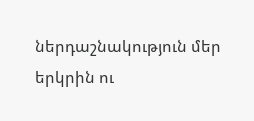ներդաշնակություն մեր երկրին ու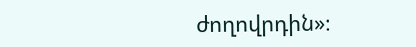ժողովրդին»։